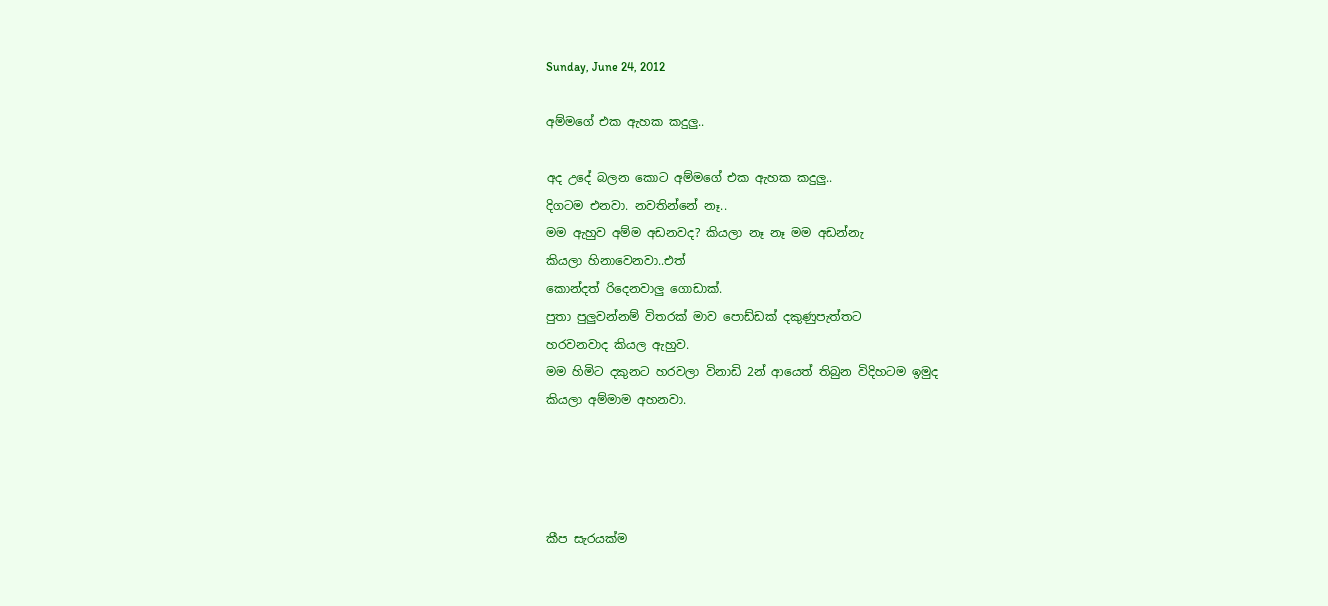Sunday, June 24, 2012

අම්මගේ එක ඇහක කදුලු..

අද උදේ බලන කොට අම්මගේ එක ඇහක කදුලු..
දිගටම එනවා. නවතින්නේ නෑ..
මම ඇහුව අම්ම අඩනවද? කියලා නෑ නෑ මම අඩන්නැ
කියලා හිනාවෙනවා..එත්
කොන්දත් රිදෙනවාලු ගොඩාක්.
පුතා පුලුවන්නම් විතරක් මාව පොඩ්ඩක් දකු‍ණුපැත්තට
හරවනවාද කියල ඇහුව.
මම හිමිට දකුනට හරවලා විනාඩි 2න් ආයෙත් තිබුන විදිහටම ඉමුද
කියලා අම්මාම අහනවා.




කීප සැරයක්ම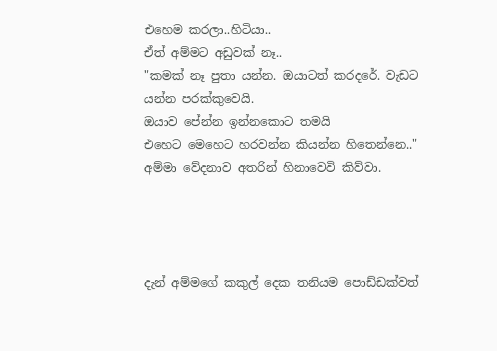එහෙම කරලා..හිටියා..
ඒත් අම්මට අඩුවක් නෑ..
"කමක් නෑ පුතා යන්න. ඔයාටත් කරදරේ. වැඩට යන්න පරක්කුවෙයි.
ඔයාව පේන්න ඉන්නකොට තමයි
එ‍හෙට මෙහෙට හරවන්න කියන්න හිතෙන්නෙ.."
අම්මා වේදනාව අතරින් හිනාවෙවි කිව්වා.




දැන් අම්මගේ කකුල් දෙක තනියම පොඩ්ඩක්වත්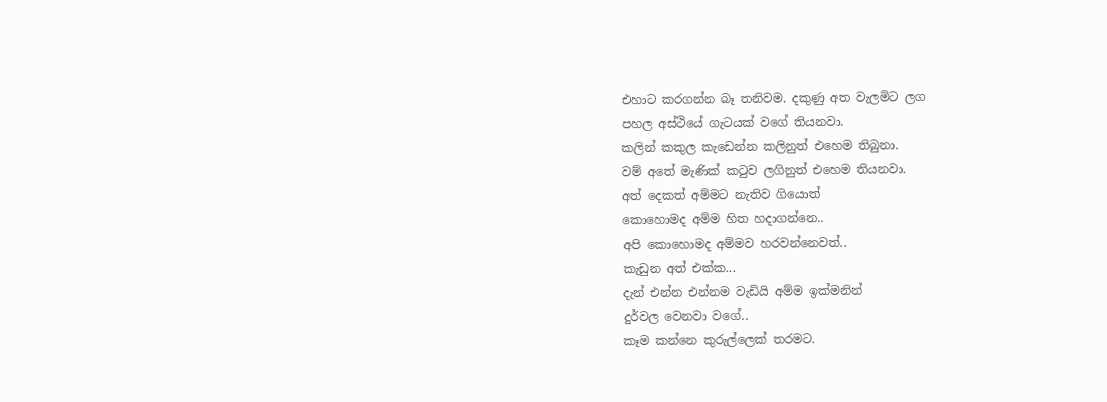එහාට කරගන්න බෑ තනිවම. දකුණු අත වැලමිට ලග
පහල අස්ථියේ ගැටයක් වගේ තියනවා.
කලින් කකුල කැඩෙන්න කලිනුත් එහෙම තිබුනා.
වම් අතේ මැණික් කටුව ලගිනුත් එහෙම තියනවා.
අත් දෙකත් අම්මට නැතිව ගියොත්
කොහොමද අම්ම හිත හදාගන්නෙ..
අපි කොහොමද අම්මව හරවන්නෙවත්..
කැඩුන අත් එක්ක...
දැන් එන්න එන්නම වැඩියි අම්ම ඉක්මනින්
දුර්වල වෙනවා වගේ..
කෑම කන්නෙ කුරුල්ලෙක් තරමට.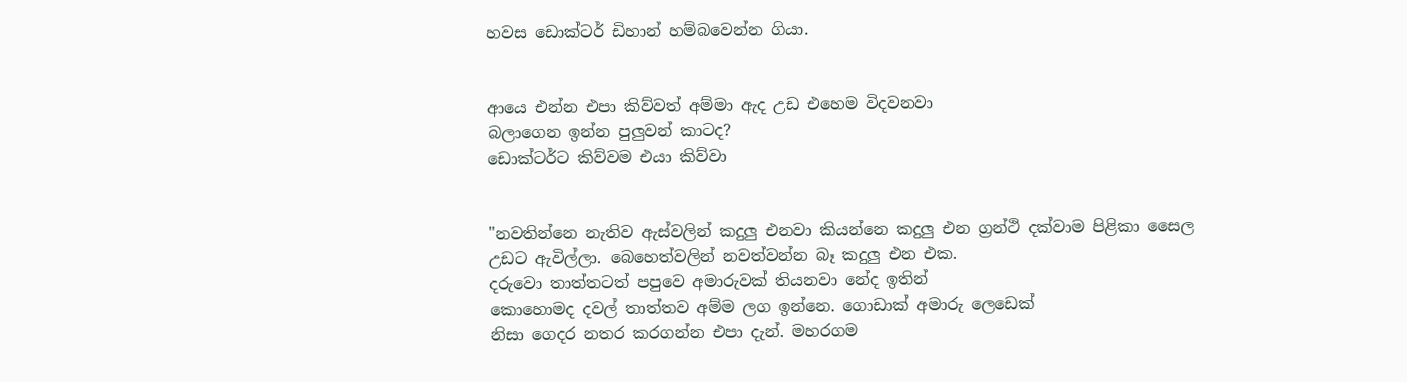හවස ඩොක්ටර් ඩිහාන් හම්බවෙන්න ගියා.


ආයෙ එන්න එපා කිව්වත් අම්මා ඇද උඩ එහෙම විදවනවා ‍
බලාගෙන ඉන්න පුලුවන් කාටද?
ඩොක්ටර්ට කිව්වම එයා කිව්වා


"නවතින්නෙ නැතිව ඇස්වලින් කදුලු එනවා කියන්නෙ කදුලු එන ග්‍රන්ථි දක්වාම පිළිකා සෛල
උඩට ඇවිල්ලා. බෙහෙත්වලින් නවත්වන්න බෑ කදුලු එන එක.
දරුවො තාත්තටත් පපුවෙ අමාරුවක් තියනවා නේද ඉතින්
කොහොමද දවල් තාත්තව අම්ම ලග ඉන්නෙ. ගොඩාක් අමාරු ලෙඩෙක්
නිසා ගෙදර නතර කරගන්න එපා දැන්. මහරගම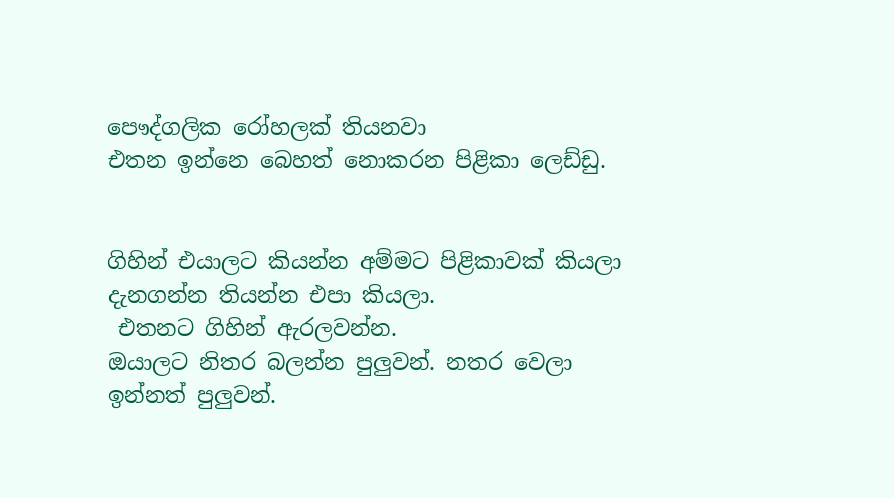පෞද්ගලික රෝහලක් තියනවා
එතන ඉන්නෙ බෙහත් නොකරන පිළිකා ලෙඩ්ඩු.


ගිහින් එයාලට කියන්න අම්මට පිළිකාවක් කියලා දැනගන්න තියන්න එපා කියලා.
 එතනට ගිහින් ඇරලවන්න.
ඔයාලට නිතර බලන්න පුලුවන්. නතර වෙලා ඉන්නත් පුලුවන්.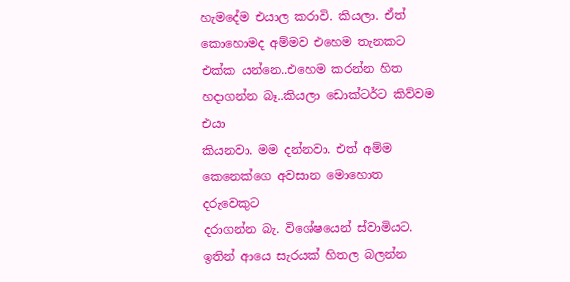හැමදේම එයාල කරාවි. කියලා. ඒත් කොහොමද අම්මව එහෙම තැනකට
එක්ක යන්නෙ..එහෙම කරන්න හිත හදාගන්න බෑ..කියලා ඩොක්ටර්ට කිව්වම එයා
කියනවා. මම දන්නවා. එත් ‍අම්ම කෙනෙක්ගෙ අවසාන මොහොත දරුවෙකුට
දරාගන්න බැ. වි‍ශේෂයෙන් ස්වාමියට. ඉතින් ආයෙ සැරයක් හිතල බලන්න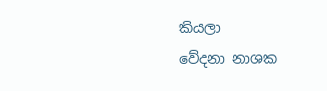කියලා
වේදනා නාශක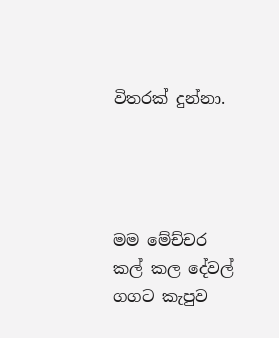විතරක් දුන්නා.




මම මේච්චර කල් කල දේවල් ගගට කැපුව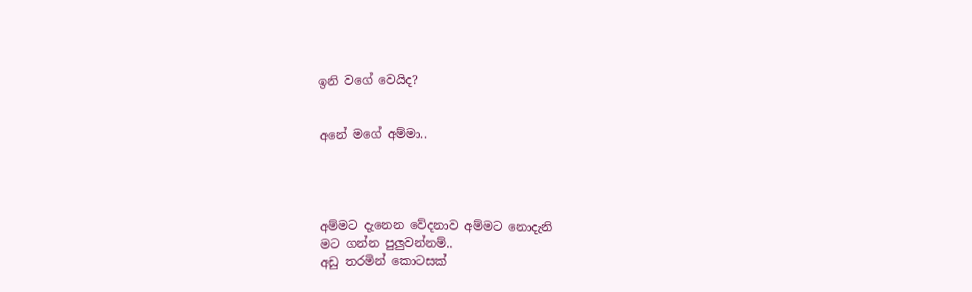ඉනි වගේ වෙයිද?


අනේ මගේ අම්මා..




අම්මට දැනෙන වේදනාව අම්මට නොදැනි
මට ගන්න පුලුවන්නම්..
අඩු තරමින් ‍කොටසක්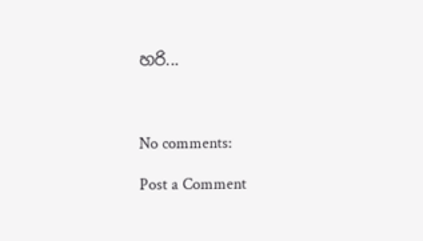හරි...



No comments:

Post a Comment